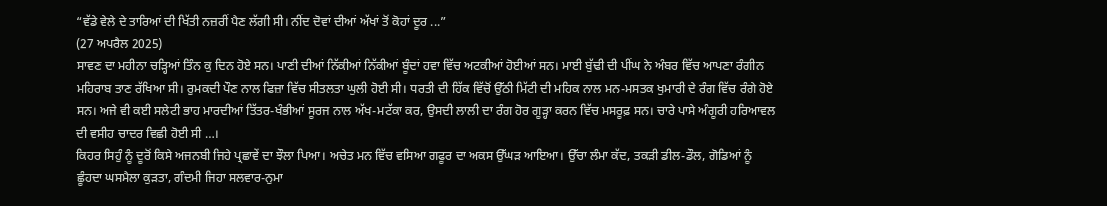“ਵੱਡੇ ਵੇਲੇ ਦੇ ਤਾਰਿਆਂ ਦੀ ਖਿੱਤੀ ਨਜ਼ਰੀਂ ਪੈਣ ਲੱਗੀ ਸੀ। ਨੀਂਦ ਦੋਵਾਂ ਦੀਆਂ ਅੱਖਾਂ ਤੋਂ ਕੋਹਾਂ ਦੂਰ ...”
(27 ਅਪਰੈਲ 2025)
ਸਾਵਣ ਦਾ ਮਹੀਨਾ ਚੜ੍ਹਿਆਂ ਤਿੰਨ ਕੁ ਦਿਨ ਹੋਏ ਸਨ। ਪਾਣੀ ਦੀਆਂ ਨਿੱਕੀਆਂ ਨਿੱਕੀਆਂ ਬੂੰਦਾਂ ਹਵਾ ਵਿੱਚ ਅਟਕੀਆਂ ਹੋਈਆਂ ਸਨ। ਮਾਈ ਬੁੱਢੀ ਦੀ ਪੀਂਘ ਨੇ ਅੰਬਰ ਵਿੱਚ ਆਪਣਾ ਰੰਗੀਨ ਮਹਿਰਾਬ ਤਾਣ ਰੱਖਿਆ ਸੀ। ਰੁਮਕਦੀ ਪੌਣ ਨਾਲ ਫਿਜ਼ਾ ਵਿੱਚ ਸੀਤਲਤਾ ਘੁਲੀ ਹੋਈ ਸੀ। ਧਰਤੀ ਦੀ ਹਿੱਕ ਵਿੱਚੋਂ ਉੱਠੀ ਮਿੱਟੀ ਦੀ ਮਹਿਕ ਨਾਲ ਮਨ-ਮਸਤਕ ਖੁਮਾਰੀ ਦੇ ਰੰਗ ਵਿੱਚ ਰੰਗੇ ਹੋਏ ਸਨ। ਅਜੇ ਵੀ ਕਈ ਸਲੇਟੀ ਭਾਹ ਮਾਰਦੀਆਂ ਤਿੱਤਰ-ਖੰਭੀਆਂ ਸੂਰਜ ਨਾਲ ਅੱਖ-ਮਟੱਕਾ ਕਰ, ਉਸਦੀ ਲਾਲੀ ਦਾ ਰੰਗ ਹੋਰ ਗੂੜ੍ਹਾ ਕਰਨ ਵਿੱਚ ਮਸਰੂਫ਼ ਸਨ। ਚਾਰੇ ਪਾਸੇ ਅੰਗੂਰੀ ਹਰਿਆਵਲ ਦੀ ਵਸੀਹ ਚਾਦਰ ਵਿਛੀ ਹੋਈ ਸੀ …।
ਕਿਹਰ ਸਿਹੁੰ ਨੂੰ ਦੂਰੋਂ ਕਿਸੇ ਅਜਨਬੀ ਜਿਹੇ ਪ੍ਰਛਾਵੇਂ ਦਾ ਝੌਲਾ ਪਿਆ। ਅਚੇਤ ਮਨ ਵਿੱਚ ਵਸਿਆ ਗਫੂਰ ਦਾ ਅਕਸ ਉੱਘੜ ਆਇਆ। ਉੱਚਾ ਲੰਮਾ ਕੱਦ, ਤਕੜੀ ਡੀਲ-ਡੌਲ, ਗੋਡਿਆਂ ਨੂੰ ਛੂੰਹਦਾ ਘਸਮੈਲਾ ਕੁੜਤਾ, ਗੰਦਮੀ ਜਿਹਾ ਸਲਵਾਰ-ਨੁਮਾ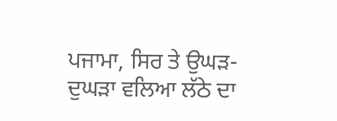ਪਜਾਮਾ, ਸਿਰ ਤੇ ਉਘੜ-ਦੁਘੜਾ ਵਲਿਆ ਲੱਠੇ ਦਾ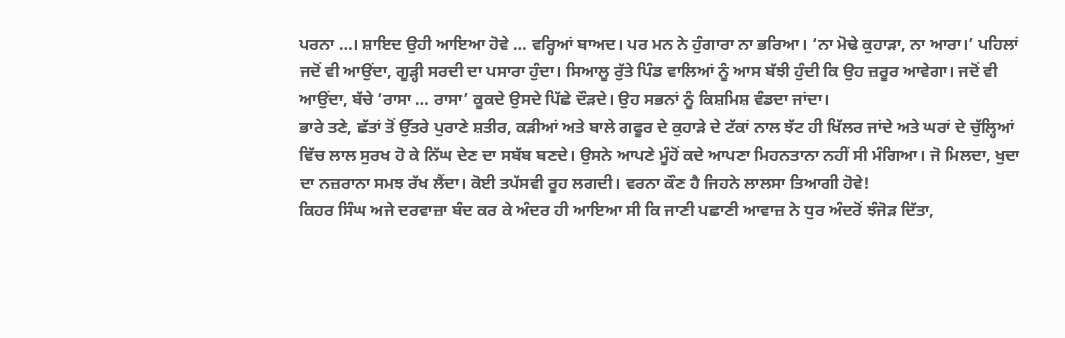ਪਰਨਾ …। ਸ਼ਾਇਦ ਉਹੀ ਆਇਆ ਹੋਵੇ … ਵਰ੍ਹਿਆਂ ਬਾਅਦ। ਪਰ ਮਨ ਨੇ ਹੁੰਗਾਰਾ ਨਾ ਭਰਿਆ। ‘ਨਾ ਮੋਢੇ ਕੁਹਾੜਾ, ਨਾ ਆਰਾ।’ ਪਹਿਲਾਂ ਜਦੋਂ ਵੀ ਆਉਂਦਾ, ਗੂੜ੍ਹੀ ਸਰਦੀ ਦਾ ਪਸਾਰਾ ਹੁੰਦਾ। ਸਿਆਲੂ ਰੁੱਤੇ ਪਿੰਡ ਵਾਲਿਆਂ ਨੂੰ ਆਸ ਬੱਝੀ ਹੁੰਦੀ ਕਿ ਉਹ ਜ਼ਰੂਰ ਆਵੇਗਾ। ਜਦੋਂ ਵੀ ਆਉਂਦਾ, ਬੱਚੇ ‘ਰਾਸਾ … ਰਾਸਾ’ ਕੂਕਦੇ ਉਸਦੇ ਪਿੱਛੇ ਦੌੜਦੇ। ਉਹ ਸਭਨਾਂ ਨੂੰ ਕਿਸ਼ਮਿਸ਼ ਵੰਡਦਾ ਜਾਂਦਾ।
ਭਾਰੇ ਤਣੇ, ਛੱਤਾਂ ਤੋਂ ਉੱਤਰੇ ਪੁਰਾਣੇ ਸ਼ਤੀਰ, ਕੜੀਆਂ ਅਤੇ ਬਾਲੇ ਗਫੂਰ ਦੇ ਕੁਹਾੜੇ ਦੇ ਟੱਕਾਂ ਨਾਲ ਝੱਟ ਹੀ ਖਿੱਲਰ ਜਾਂਦੇ ਅਤੇ ਘਰਾਂ ਦੇ ਚੁੱਲ੍ਹਿਆਂ ਵਿੱਚ ਲਾਲ ਸੁਰਖ ਹੋ ਕੇ ਨਿੱਘ ਦੇਣ ਦਾ ਸਬੱਬ ਬਣਦੇ। ਉਸਨੇ ਆਪਣੇ ਮੂੰਹੋਂ ਕਦੇ ਆਪਣਾ ਮਿਹਨਤਾਨਾ ਨਹੀਂ ਸੀ ਮੰਗਿਆ। ਜੋ ਮਿਲਦਾ, ਖੁਦਾ ਦਾ ਨਜ਼ਰਾਨਾ ਸਮਝ ਰੱਖ ਲੈਂਦਾ। ਕੋਈ ਤਪੱਸਵੀ ਰੂਹ ਲਗਦੀ। ਵਰਨਾ ਕੌਣ ਹੈ ਜਿਹਨੇ ਲਾਲਸਾ ਤਿਆਗੀ ਹੋਵੇ!
ਕਿਹਰ ਸਿੰਘ ਅਜੇ ਦਰਵਾਜ਼ਾ ਬੰਦ ਕਰ ਕੇ ਅੰਦਰ ਹੀ ਆਇਆ ਸੀ ਕਿ ਜਾਣੀ ਪਛਾਣੀ ਆਵਾਜ਼ ਨੇ ਧੁਰ ਅੰਦਰੋਂ ਝੰਜੋੜ ਦਿੱਤਾ,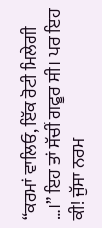“ਕਰਮਾਂ ਵਾਲਿਓ, ਇੱਕ ਰੋਟੀ ਮਿਲੇਗੀ …।” ਇਹ ਤਾਂ ਸੱਚੀਂ ਗਫੂਰ ਸੀ। ਪਰ ਇਹ ਕੀ! ਜੁੱਸਾ ਨਰਮ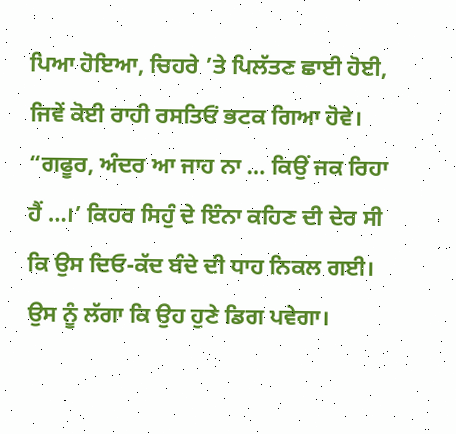ਪਿਆ ਹੋਇਆ, ਚਿਹਰੇ ’ਤੇ ਪਿਲੱਤਣ ਛਾਈ ਹੋਈ, ਜਿਵੇਂ ਕੋਈ ਰਾਹੀ ਰਸਤਿਓਂ ਭਟਕ ਗਿਆ ਹੋਵੇ।
“ਗਫੂਰ, ਅੰਦਰ ਆ ਜਾਹ ਨਾ … ਕਿਉਂ ਜਕ ਰਿਹਾ ਹੈਂ …।’ ਕਿਹਰ ਸਿਹੁੰ ਦੇ ਇੰਨਾ ਕਹਿਣ ਦੀ ਦੇਰ ਸੀ ਕਿ ਉਸ ਦਿਓ-ਕੱਦ ਬੰਦੇ ਦੀ ਧਾਹ ਨਿਕਲ ਗਈ। ਉਸ ਨੂੰ ਲੱਗਾ ਕਿ ਉਹ ਹੁਣੇ ਡਿਗ ਪਵੇਗਾ।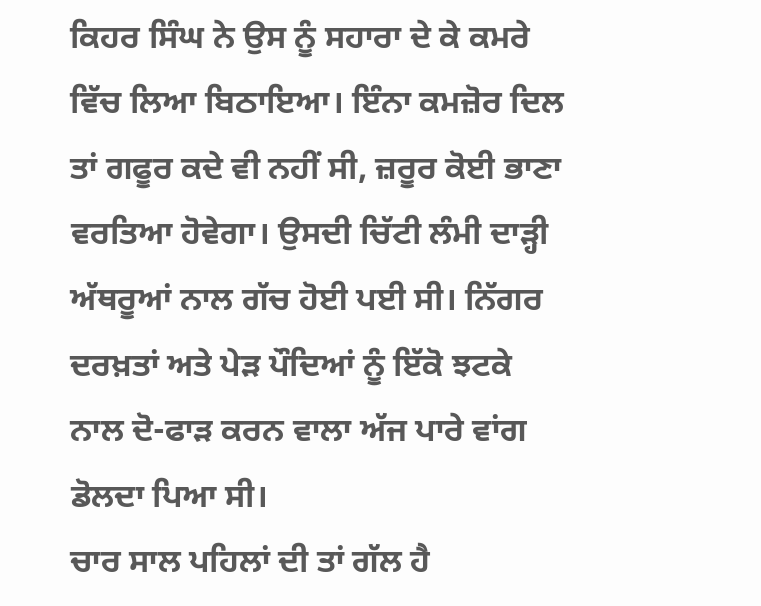ਕਿਹਰ ਸਿੰਘ ਨੇ ਉਸ ਨੂੰ ਸਹਾਰਾ ਦੇ ਕੇ ਕਮਰੇ ਵਿੱਚ ਲਿਆ ਬਿਠਾਇਆ। ਇੰਨਾ ਕਮਜ਼ੋਰ ਦਿਲ ਤਾਂ ਗਫੂਰ ਕਦੇ ਵੀ ਨਹੀਂ ਸੀ, ਜ਼ਰੂਰ ਕੋਈ ਭਾਣਾ ਵਰਤਿਆ ਹੋਵੇਗਾ। ਉਸਦੀ ਚਿੱਟੀ ਲੰਮੀ ਦਾੜ੍ਹੀ ਅੱਥਰੂਆਂ ਨਾਲ ਗੱਚ ਹੋਈ ਪਈ ਸੀ। ਨਿੱਗਰ ਦਰਖ਼ਤਾਂ ਅਤੇ ਪੇੜ ਪੌਦਿਆਂ ਨੂੰ ਇੱਕੋ ਝਟਕੇ ਨਾਲ ਦੋ-ਫਾੜ ਕਰਨ ਵਾਲਾ ਅੱਜ ਪਾਰੇ ਵਾਂਗ ਡੋਲਦਾ ਪਿਆ ਸੀ।
ਚਾਰ ਸਾਲ ਪਹਿਲਾਂ ਦੀ ਤਾਂ ਗੱਲ ਹੈ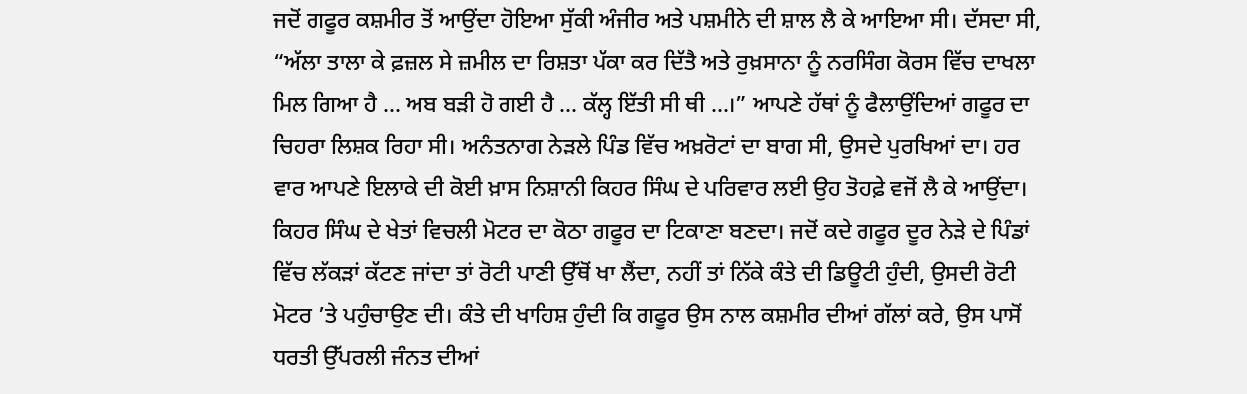ਜਦੋਂ ਗਫੂਰ ਕਸ਼ਮੀਰ ਤੋਂ ਆਉਂਦਾ ਹੋਇਆ ਸੁੱਕੀ ਅੰਜੀਰ ਅਤੇ ਪਸ਼ਮੀਨੇ ਦੀ ਸ਼ਾਲ ਲੈ ਕੇ ਆਇਆ ਸੀ। ਦੱਸਦਾ ਸੀ, “ਅੱਲਾ ਤਾਲਾ ਕੇ ਫ਼ਜ਼ਲ ਸੇ ਜ਼ਮੀਲ ਦਾ ਰਿਸ਼ਤਾ ਪੱਕਾ ਕਰ ਦਿੱਤੈ ਅਤੇ ਰੁਖ਼ਸਾਨਾ ਨੂੰ ਨਰਸਿੰਗ ਕੋਰਸ ਵਿੱਚ ਦਾਖਲਾ ਮਿਲ ਗਿਆ ਹੈ … ਅਬ ਬੜੀ ਹੋ ਗਈ ਹੈ … ਕੱਲ੍ਹ ਇੱਤੀ ਸੀ ਥੀ …।” ਆਪਣੇ ਹੱਥਾਂ ਨੂੰ ਫੈਲਾਉਂਦਿਆਂ ਗਫੂਰ ਦਾ ਚਿਹਰਾ ਲਿਸ਼ਕ ਰਿਹਾ ਸੀ। ਅਨੰਤਨਾਗ ਨੇੜਲੇ ਪਿੰਡ ਵਿੱਚ ਅਖ਼ਰੋਟਾਂ ਦਾ ਬਾਗ ਸੀ, ਉਸਦੇ ਪੁਰਖਿਆਂ ਦਾ। ਹਰ ਵਾਰ ਆਪਣੇ ਇਲਾਕੇ ਦੀ ਕੋਈ ਖ਼ਾਸ ਨਿਸ਼ਾਨੀ ਕਿਹਰ ਸਿੰਘ ਦੇ ਪਰਿਵਾਰ ਲਈ ਉਹ ਤੋਹਫ਼ੇ ਵਜੋਂ ਲੈ ਕੇ ਆਉਂਦਾ।
ਕਿਹਰ ਸਿੰਘ ਦੇ ਖੇਤਾਂ ਵਿਚਲੀ ਮੋਟਰ ਦਾ ਕੋਠਾ ਗਫੂਰ ਦਾ ਟਿਕਾਣਾ ਬਣਦਾ। ਜਦੋਂ ਕਦੇ ਗਫੂਰ ਦੂਰ ਨੇੜੇ ਦੇ ਪਿੰਡਾਂ ਵਿੱਚ ਲੱਕੜਾਂ ਕੱਟਣ ਜਾਂਦਾ ਤਾਂ ਰੋਟੀ ਪਾਣੀ ਉੱਥੋਂ ਖਾ ਲੈਂਦਾ, ਨਹੀਂ ਤਾਂ ਨਿੱਕੇ ਕੰਤੇ ਦੀ ਡਿਊਟੀ ਹੁੰਦੀ, ਉਸਦੀ ਰੋਟੀ ਮੋਟਰ ’ਤੇ ਪਹੁੰਚਾਉਣ ਦੀ। ਕੰਤੇ ਦੀ ਖਾਹਿਸ਼ ਹੁੰਦੀ ਕਿ ਗਫੂਰ ਉਸ ਨਾਲ ਕਸ਼ਮੀਰ ਦੀਆਂ ਗੱਲਾਂ ਕਰੇ, ਉਸ ਪਾਸੋਂ ਧਰਤੀ ਉੱਪਰਲੀ ਜੰਨਤ ਦੀਆਂ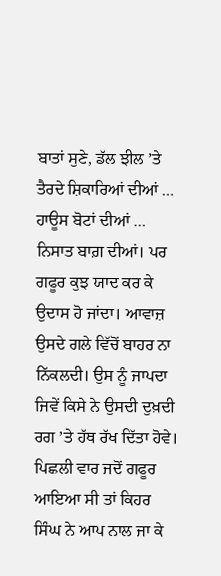ਬਾਤਾਂ ਸੁਣੇ, ਡੱਲ ਝੀਲ ’ਤੇ ਤੈਰਦੇ ਸ਼ਿਕਾਰਿਆਂ ਦੀਆਂ … ਹਾਊਸ ਬੋਟਾਂ ਦੀਆਂ … ਨਿਸਾਤ ਬਾਗ਼ ਦੀਆਂ। ਪਰ ਗਫੂਰ ਕੁਝ ਯਾਦ ਕਰ ਕੇ ਉਦਾਸ ਹੋ ਜਾਂਦਾ। ਆਵਾਜ਼ ਉਸਦੇ ਗਲੇ ਵਿੱਚੋਂ ਬਾਹਰ ਨਾ ਨਿੱਕਲਦੀ। ਉਸ ਨੂੰ ਜਾਪਦਾ ਜਿਵੇਂ ਕਿਸੇ ਨੇ ਉਸਦੀ ਦੁਖ਼ਦੀ ਰਗ ’ਤੇ ਹੱਥ ਰੱਖ ਦਿੱਤਾ ਹੋਵੇ।
ਪਿਛਲੀ ਵਾਰ ਜਦੋਂ ਗਫੂਰ ਆਇਆ ਸੀ ਤਾਂ ਕਿਹਰ ਸਿੰਘ ਨੇ ਆਪ ਨਾਲ ਜਾ ਕੇ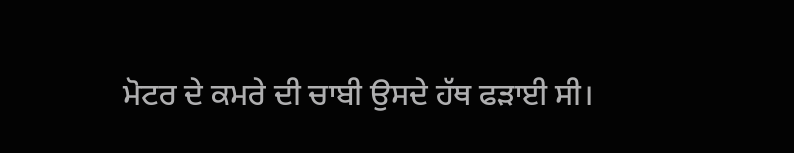ਮੋਟਰ ਦੇ ਕਮਰੇ ਦੀ ਚਾਬੀ ਉਸਦੇ ਹੱਥ ਫੜਾਈ ਸੀ।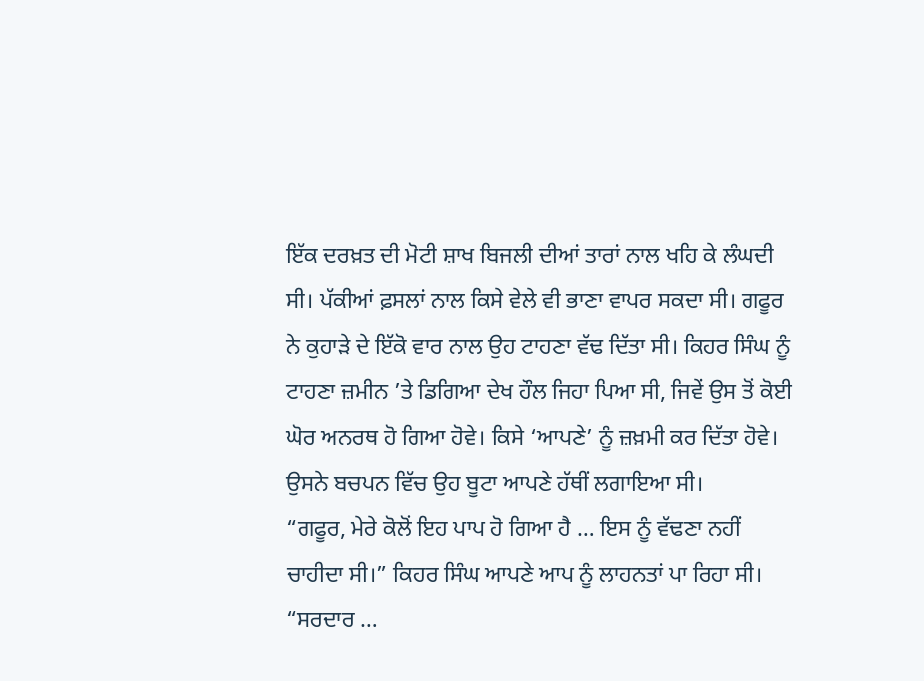ਇੱਕ ਦਰਖ਼ਤ ਦੀ ਮੋਟੀ ਸ਼ਾਖ ਬਿਜਲੀ ਦੀਆਂ ਤਾਰਾਂ ਨਾਲ ਖਹਿ ਕੇ ਲੰਘਦੀ ਸੀ। ਪੱਕੀਆਂ ਫ਼ਸਲਾਂ ਨਾਲ ਕਿਸੇ ਵੇਲੇ ਵੀ ਭਾਣਾ ਵਾਪਰ ਸਕਦਾ ਸੀ। ਗਫੂਰ ਨੇ ਕੁਹਾੜੇ ਦੇ ਇੱਕੋ ਵਾਰ ਨਾਲ ਉਹ ਟਾਹਣਾ ਵੱਢ ਦਿੱਤਾ ਸੀ। ਕਿਹਰ ਸਿੰਘ ਨੂੰ ਟਾਹਣਾ ਜ਼ਮੀਨ ’ਤੇ ਡਿਗਿਆ ਦੇਖ ਹੌਲ ਜਿਹਾ ਪਿਆ ਸੀ, ਜਿਵੇਂ ਉਸ ਤੋਂ ਕੋਈ ਘੋਰ ਅਨਰਥ ਹੋ ਗਿਆ ਹੋਵੇ। ਕਿਸੇ ‘ਆਪਣੇ’ ਨੂੰ ਜ਼ਖ਼ਮੀ ਕਰ ਦਿੱਤਾ ਹੋਵੇ। ਉਸਨੇ ਬਚਪਨ ਵਿੱਚ ਉਹ ਬੂਟਾ ਆਪਣੇ ਹੱਥੀਂ ਲਗਾਇਆ ਸੀ।
“ਗਫੂਰ, ਮੇਰੇ ਕੋਲੋਂ ਇਹ ਪਾਪ ਹੋ ਗਿਆ ਹੈ … ਇਸ ਨੂੰ ਵੱਢਣਾ ਨਹੀਂ ਚਾਹੀਦਾ ਸੀ।” ਕਿਹਰ ਸਿੰਘ ਆਪਣੇ ਆਪ ਨੂੰ ਲਾਹਨਤਾਂ ਪਾ ਰਿਹਾ ਸੀ।
“ਸਰਦਾਰ …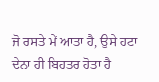ਜੋ ਰਸਤੇ ਮੇਂ ਆਤਾ ਹੈ, ਉਸੇ ਹਟਾ ਦੇਨਾ ਹੀ ਬਿਹਤਰ ਹੋਤਾ ਹੈ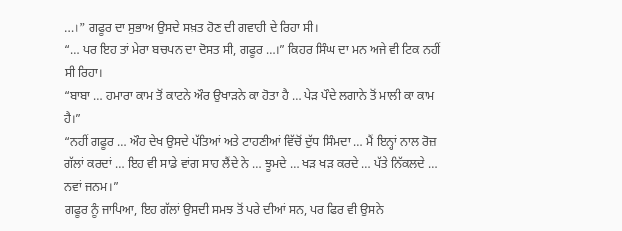…।” ਗਫੂਰ ਦਾ ਸੁਭਾਅ ਉਸਦੇ ਸਖ਼ਤ ਹੋਣ ਦੀ ਗਵਾਹੀ ਦੇ ਰਿਹਾ ਸੀ।
“… ਪਰ ਇਹ ਤਾਂ ਮੇਰਾ ਬਚਪਨ ਦਾ ਦੋਸਤ ਸੀ, ਗਫੂਰ …।” ਕਿਹਰ ਸਿੰਘ ਦਾ ਮਨ ਅਜੇ ਵੀ ਟਿਕ ਨਹੀਂ ਸੀ ਰਿਹਾ।
“ਬਾਬਾ … ਹਮਾਰਾ ਕਾਮ ਤੋਂ ਕਾਟਨੇ ਔਰ ਉਖਾੜਨੇ ਕਾ ਹੋਤਾ ਹੈ … ਪੇੜ ਪੌਦੇ ਲਗਾਨੇ ਤੋਂ ਮਾਲੀ ਕਾ ਕਾਮ ਹੈ।”
“ਨਹੀਂ ਗਫੂਰ … ਔਹ ਦੇਖ ਉਸਦੇ ਪੱਤਿਆਂ ਅਤੇ ਟਾਹਣੀਆਂ ਵਿੱਚੋਂ ਦੁੱਧ ਸਿੰਮਦਾ … ਮੈਂ ਇਨ੍ਹਾਂ ਨਾਲ ਰੋਜ਼ ਗੱਲਾਂ ਕਰਦਾਂ … ਇਹ ਵੀ ਸਾਡੇ ਵਾਂਗ ਸਾਹ ਲੈਂਦੇ ਨੇ … ਝੂਮਦੇ … ਖੜ ਖੜ ਕਰਦੇ … ਪੱਤੇ ਨਿੱਕਲਦੇ … ਨਵਾਂ ਜਨਮ।”
ਗਫੂਰ ਨੂੰ ਜਾਪਿਆ, ਇਹ ਗੱਲਾਂ ਉਸਦੀ ਸਮਝ ਤੋਂ ਪਰੇ ਦੀਆਂ ਸਨ, ਪਰ ਫਿਰ ਵੀ ਉਸਨੇ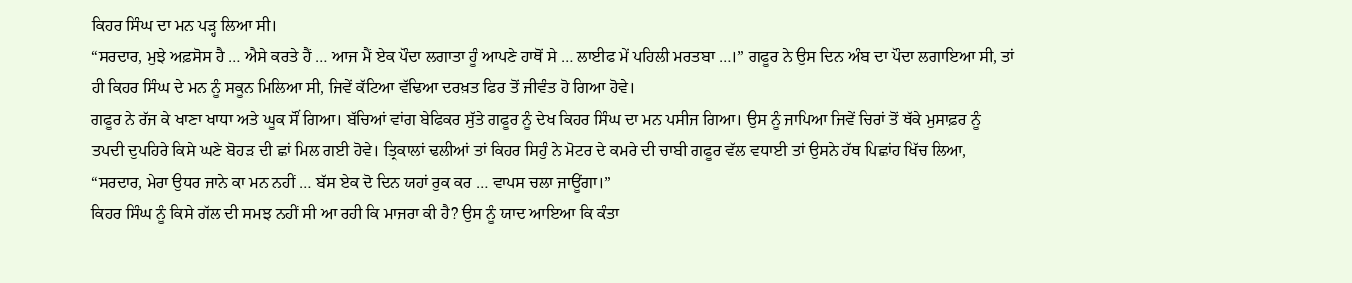ਕਿਹਰ ਸਿੰਘ ਦਾ ਮਨ ਪੜ੍ਹ ਲਿਆ ਸੀ।
“ਸਰਦਾਰ, ਮੁਝੇ ਅਫ਼ਸੋਸ ਹੈ … ਐਸੇ ਕਰਤੇ ਹੈਂ … ਆਜ ਮੈਂ ਏਕ ਪੌਦਾ ਲਗਾਤਾ ਹੂੰ ਆਪਣੇ ਹਾਥੋਂ ਸੇ … ਲਾਈਫ ਮੇਂ ਪਹਿਲੀ ਮਰਤਬਾ …।” ਗਫੂਰ ਨੇ ਉਸ ਦਿਨ ਅੰਬ ਦਾ ਪੌਦਾ ਲਗਾਇਆ ਸੀ, ਤਾਂ ਹੀ ਕਿਹਰ ਸਿੰਘ ਦੇ ਮਨ ਨੂੰ ਸਕੂਨ ਮਿਲਿਆ ਸੀ, ਜਿਵੇਂ ਕੱਟਿਆ ਵੱਢਿਆ ਦਰਖ਼ਤ ਫਿਰ ਤੋਂ ਜੀਵੰਤ ਹੋ ਗਿਆ ਹੋਵੇ।
ਗਫੂਰ ਨੇ ਰੱਜ ਕੇ ਖਾਣਾ ਖਾਧਾ ਅਤੇ ਘੂਕ ਸੌਂ ਗਿਆ। ਬੱਚਿਆਂ ਵਾਂਗ ਬੇਫਿਕਰ ਸੁੱਤੇ ਗਫੂਰ ਨੂੰ ਦੇਖ ਕਿਹਰ ਸਿੰਘ ਦਾ ਮਨ ਪਸੀਜ ਗਿਆ। ਉਸ ਨੂੰ ਜਾਪਿਆ ਜਿਵੇਂ ਚਿਰਾਂ ਤੋਂ ਥੱਕੇ ਮੁਸਾਫ਼ਰ ਨੂੰ ਤਪਦੀ ਦੁਪਹਿਰੇ ਕਿਸੇ ਘਣੇ ਬੋਹੜ ਦੀ ਛਾਂ ਮਿਲ ਗਈ ਹੋਵੇ। ਤ੍ਰਿਕਾਲਾਂ ਢਲੀਆਂ ਤਾਂ ਕਿਹਰ ਸਿਹੁੰ ਨੇ ਮੋਟਰ ਦੇ ਕਮਰੇ ਦੀ ਚਾਬੀ ਗਫੂਰ ਵੱਲ ਵਧਾਈ ਤਾਂ ਉਸਨੇ ਹੱਥ ਪਿਛਾਂਹ ਖਿੱਚ ਲਿਆ, “ਸਰਦਾਰ, ਮੇਰਾ ਉਧਰ ਜਾਨੇ ਕਾ ਮਨ ਨਹੀਂ … ਬੱਸ ਏਕ ਦੋ ਦਿਨ ਯਹਾਂ ਰੁਕ ਕਰ … ਵਾਪਸ ਚਲਾ ਜਾਊਂਗਾ।”
ਕਿਹਰ ਸਿੰਘ ਨੂੰ ਕਿਸੇ ਗੱਲ ਦੀ ਸਮਝ ਨਹੀਂ ਸੀ ਆ ਰਹੀ ਕਿ ਮਾਜਰਾ ਕੀ ਹੈ? ਉਸ ਨੂੰ ਯਾਦ ਆਇਆ ਕਿ ਕੰਤਾ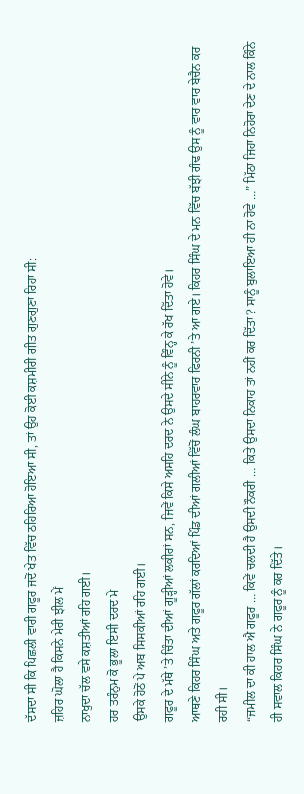ਦੱਸਦਾ ਸੀ ਕਿ ਪਿਛਲੀ ਵਾਰੀ ਗਫੂਰ ਜਦੋਂ ਖੇਤ ਵਿੱਚ ਠਹਿਰਿਆ ਹੋਇਆ ਸੀ, ਤਾਂ ਉਹ ਕੋਈ ਕਸ਼ਮੀਰੀ ਗੀਤ ਗੁਣਗੁਣਾ ਰਿਹਾ ਸੀ:
ਜ਼ਹਿਰ ਘੋਲਾ ਹੈ ਕਿਸਨੇ ਮੇਰੀ ਝੀਲ ਮੇਂ
ਨਾਖੁਦਾ ਚੱਲ ਵਸੇ ਕਸ਼ਤੀਆਂ ਰਹਿ ਗਈ।
ਹਰ ਤਰੰਨੁਮ ਕੋ ਭੂਲਾ ਇਸੀ ਦਰਦ ਮੇ
ਉਸਕੇ ਹੋਠੋਂ ਪੇ ਅਬ ਸਿਸਕੀਆਂ ਰਹਿ ਗਈ।
ਗਫੂਰ ਦੇ ਮੱਥੇ ’ਤੇ ਚਿੰਤਾ ਦੀਆਂ ਗੂੜ੍ਹੀਆਂ ਲਕੀਰਾਂ ਸਨ, ਜਿਵੇਂ ਕਿਸੇ ਅਸਹਿ ਦਰਦ ਨੇ ਉਸਦੇ ਸੀਨੇ ਨੂੰ ਵਿੰਨ੍ਹ ਕੇ ਰੱਖ ਦਿੱਤਾ ਹੋਵੇ।
ਆਥਣੇ ਕਿਹਰ ਸਿੰਘ ਅਤੇ ਗਫੂਰ ਗੱਲਾਂ ਕਰਦਿਆਂ ਪਿੰਡ ਦੀਆਂ ਗਲੀਆਂ ਵਿੱਚੋਂ ਲੰਘ ਬਾਹਰਵਾਰ ਫਿਰਨੀ ’ਤੇ ਆ ਗਏ। ਕਿਹਰ ਸਿੰਘ ਦੇ ਮਨ ਵਿੱਚ ਬੱਝੀ ਗੰਢ ਉਸ ਨੂੰ ਵਾਰ ਵਾਰ ਬੇਚੈਨ ਕਰ ਰਹੀ ਸੀ।
“ਜਮੀਲ ਦਾ ਕੀ ਹਾਲ ਐ ਗਫੂਰ … ਕਿਵੇਂ ਚਲਦੀ ਹੈ ਉਸਦੀ ਨੌਕਰੀ … ਕਿਤੇ ਉਸਦਾ ਨਿਕਾਹ ਤਾਂ ਨਹੀਂ ਕਰ ਦਿੱਤਾ? ਸਾਨੂੰ ਬੁਲਾਇਆ ਹੀ ਨਾ ਹੋਵੇ …” ਮਿੱਠਾ ਜਿਹਾ ਨਿਹੋਰਾ ਦੇਣ ਦੇ ਨਾਲ ਕਿੰਨੇ ਹੀ ਸਵਾਲ ਕਿਹਰ ਸਿੰਘ ਨੇ ਗਫੂਰ ਨੂੰ ਕਰ ਦਿੱਤੇ।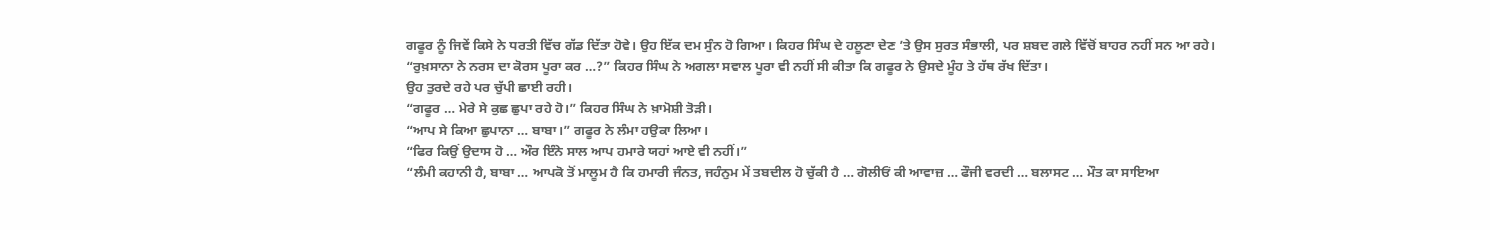ਗਫੂਰ ਨੂੰ ਜਿਵੇਂ ਕਿਸੇ ਨੇ ਧਰਤੀ ਵਿੱਚ ਗੱਡ ਦਿੱਤਾ ਹੋਵੇ। ਉਹ ਇੱਕ ਦਮ ਸੁੰਨ ਹੋ ਗਿਆ। ਕਿਹਰ ਸਿੰਘ ਦੇ ਹਲੂਣਾ ਦੇਣ ’ਤੇ ਉਸ ਸੁਰਤ ਸੰਭਾਲੀ, ਪਰ ਸ਼ਬਦ ਗਲੇ ਵਿੱਚੋਂ ਬਾਹਰ ਨਹੀਂ ਸਨ ਆ ਰਹੇ।
“ਰੁਖ਼ਸਾਨਾ ਨੇ ਨਰਸ ਦਾ ਕੋਰਸ ਪੂਰਾ ਕਰ …?” ਕਿਹਰ ਸਿੰਘ ਨੇ ਅਗਲਾ ਸਵਾਲ ਪੂਰਾ ਵੀ ਨਹੀਂ ਸੀ ਕੀਤਾ ਕਿ ਗਫੂਰ ਨੇ ਉਸਦੇ ਮੂੰਹ ਤੇ ਹੱਥ ਰੱਖ ਦਿੱਤਾ।
ਉਹ ਤੁਰਦੇ ਰਹੇ ਪਰ ਚੁੱਪੀ ਛਾਈ ਰਹੀ।
“ਗਫੂਰ … ਮੇਰੇ ਸੇ ਕੁਛ ਛੁਪਾ ਰਹੇ ਹੋ।” ਕਿਹਰ ਸਿੰਘ ਨੇ ਖ਼ਾਮੋਸ਼ੀ ਤੋੜੀ।
“ਆਪ ਸੇ ਕਿਆ ਛੁਪਾਨਾ … ਬਾਬਾ।” ਗਫੂਰ ਨੇ ਲੰਮਾ ਹਉਕਾ ਲਿਆ।
“ਫਿਰ ਕਿਉਂ ਉਦਾਸ ਹੋ … ਔਰ ਇੰਨੇ ਸਾਲ ਆਪ ਹਮਾਰੇ ਯਹਾਂ ਆਏ ਵੀ ਨਹੀਂ।”
“ਲੰਮੀ ਕਹਾਨੀ ਹੈ, ਬਾਬਾ … ਆਪਕੋ ਤੋਂ ਮਾਲੂਮ ਹੈ ਕਿ ਹਮਾਰੀ ਜੰਨਤ, ਜਹੰਨੁਮ ਮੇਂ ਤਬਦੀਲ ਹੋ ਚੁੱਕੀ ਹੈ … ਗੋਲੀਓਂ ਕੀ ਆਵਾਜ਼ … ਫੌਜੀ ਵਰਦੀ … ਬਲਾਸਟ … ਮੌਤ ਕਾ ਸਾਇਆ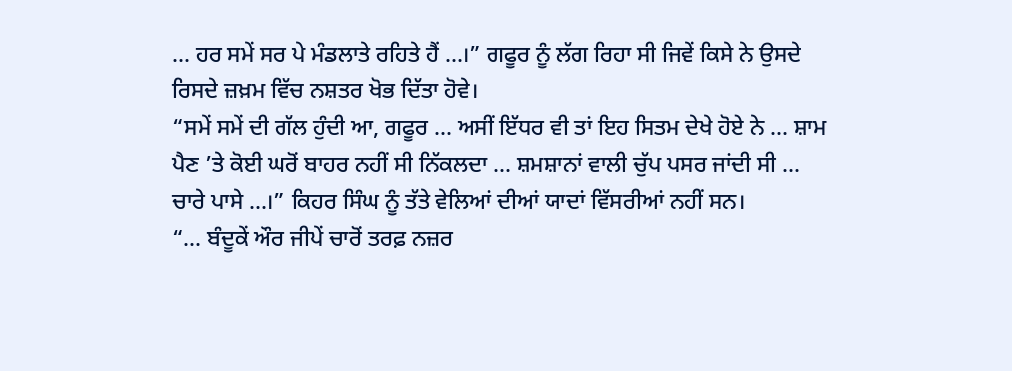… ਹਰ ਸਮੇਂ ਸਰ ਪੇ ਮੰਡਲਾਤੇ ਰਹਿਤੇ ਹੈਂ …।” ਗਫੂਰ ਨੂੰ ਲੱਗ ਰਿਹਾ ਸੀ ਜਿਵੇਂ ਕਿਸੇ ਨੇ ਉਸਦੇ ਰਿਸਦੇ ਜ਼ਖ਼ਮ ਵਿੱਚ ਨਸ਼ਤਰ ਖੋਭ ਦਿੱਤਾ ਹੋਵੇ।
“ਸਮੇਂ ਸਮੇਂ ਦੀ ਗੱਲ ਹੁੰਦੀ ਆ, ਗਫੂਰ … ਅਸੀਂ ਇੱਧਰ ਵੀ ਤਾਂ ਇਹ ਸਿਤਮ ਦੇਖੇ ਹੋਏ ਨੇ … ਸ਼ਾਮ ਪੈਣ ’ਤੇ ਕੋਈ ਘਰੋਂ ਬਾਹਰ ਨਹੀਂ ਸੀ ਨਿੱਕਲਦਾ … ਸ਼ਮਸ਼ਾਨਾਂ ਵਾਲੀ ਚੁੱਪ ਪਸਰ ਜਾਂਦੀ ਸੀ … ਚਾਰੇ ਪਾਸੇ …।” ਕਿਹਰ ਸਿੰਘ ਨੂੰ ਤੱਤੇ ਵੇਲਿਆਂ ਦੀਆਂ ਯਾਦਾਂ ਵਿੱਸਰੀਆਂ ਨਹੀਂ ਸਨ।
“… ਬੰਦੂਕੇਂ ਔਰ ਜੀਪੇਂ ਚਾਰੋਂ ਤਰਫ਼ ਨਜ਼ਰ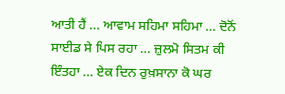ਆਤੀ ਹੈਂ … ਆਵਾਮ ਸਹਿਮਾ ਸਹਿਮਾ … ਦੋਨੋਂ ਸਾਈਡ ਸੇ ਪਿਸ ਰਹਾ … ਜ਼ੁਲਮੋ ਸਿਤਮ ਕੀ ਇੰਤਹਾ … ਏਕ ਦਿਨ ਰੁਖ਼ਸਾਨਾ ਕੋ ਘਰ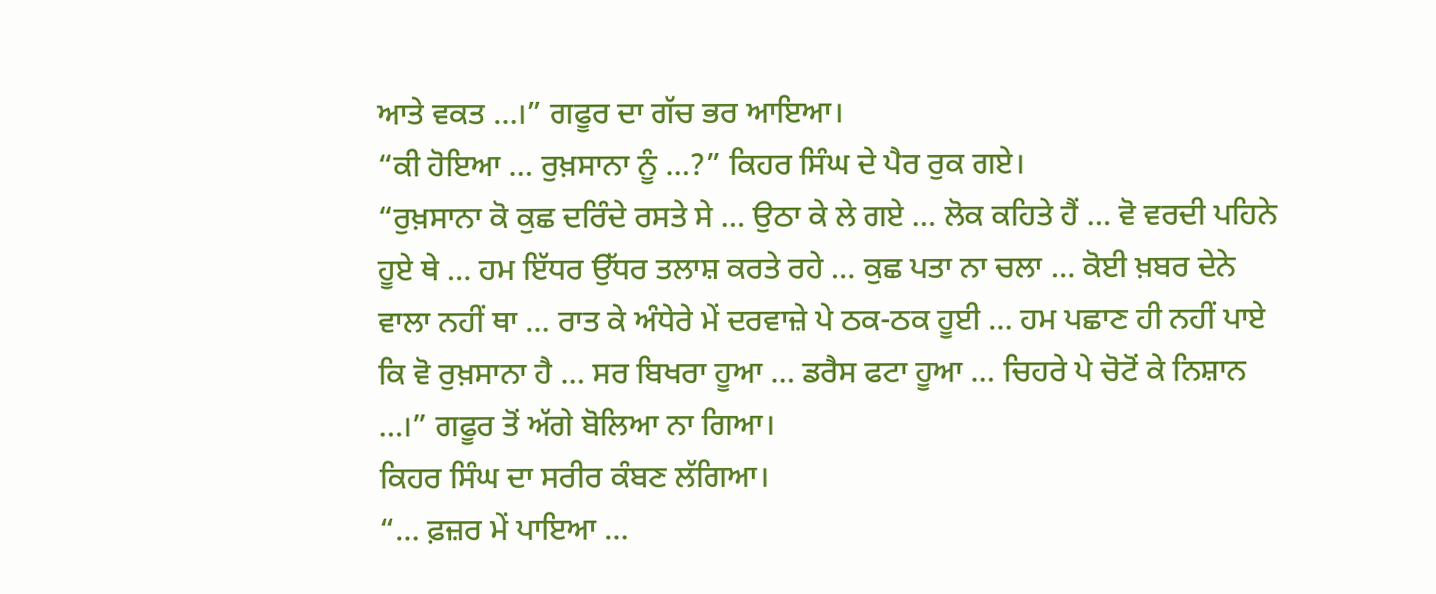ਆਤੇ ਵਕਤ …।” ਗਫੂਰ ਦਾ ਗੱਚ ਭਰ ਆਇਆ।
“ਕੀ ਹੋਇਆ … ਰੁਖ਼ਸਾਨਾ ਨੂੰ …?” ਕਿਹਰ ਸਿੰਘ ਦੇ ਪੈਰ ਰੁਕ ਗਏ।
“ਰੁਖ਼ਸਾਨਾ ਕੋ ਕੁਛ ਦਰਿੰਦੇ ਰਸਤੇ ਸੇ … ਉਠਾ ਕੇ ਲੇ ਗਏ … ਲੋਕ ਕਹਿਤੇ ਹੈਂ … ਵੋ ਵਰਦੀ ਪਹਿਨੇ ਹੂਏ ਥੇ … ਹਮ ਇੱਧਰ ਉੱਧਰ ਤਲਾਸ਼ ਕਰਤੇ ਰਹੇ … ਕੁਛ ਪਤਾ ਨਾ ਚਲਾ … ਕੋਈ ਖ਼ਬਰ ਦੇਨੇ ਵਾਲਾ ਨਹੀਂ ਥਾ … ਰਾਤ ਕੇ ਅੰਧੇਰੇ ਮੇਂ ਦਰਵਾਜ਼ੇ ਪੇ ਠਕ-ਠਕ ਹੂਈ … ਹਮ ਪਛਾਣ ਹੀ ਨਹੀਂ ਪਾਏ ਕਿ ਵੋ ਰੁਖ਼ਸਾਨਾ ਹੈ … ਸਰ ਬਿਖਰਾ ਹੂਆ … ਡਰੈਸ ਫਟਾ ਹੂਆ … ਚਿਹਰੇ ਪੇ ਚੋਟੋਂ ਕੇ ਨਿਸ਼ਾਨ …।” ਗਫੂਰ ਤੋਂ ਅੱਗੇ ਬੋਲਿਆ ਨਾ ਗਿਆ।
ਕਿਹਰ ਸਿੰਘ ਦਾ ਸਰੀਰ ਕੰਬਣ ਲੱਗਿਆ।
“… ਫ਼ਜ਼ਰ ਮੇਂ ਪਾਇਆ …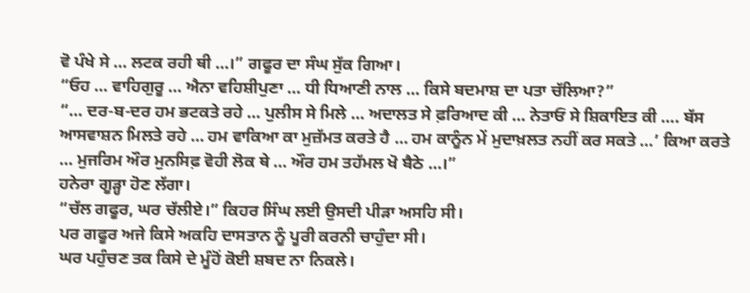ਵੋ ਪੰਖੇ ਸੇ … ਲਟਕ ਰਹੀ ਥੀ …।” ਗਫੂਰ ਦਾ ਸੰਘ ਸੁੱਕ ਗਿਆ।
“ਓਹ … ਵਾਹਿਗੁਰੂ … ਐਨਾ ਵਹਿਸ਼ੀਪੁਣਾ … ਧੀ ਧਿਆਣੀ ਨਾਲ … ਕਿਸੇ ਬਦਮਾਸ਼ ਦਾ ਪਤਾ ਚੱਲਿਆ?”
“… ਦਰ-ਬ-ਦਰ ਹਮ ਭਟਕਤੇ ਰਹੇ … ਪੁਲੀਸ ਸੇ ਮਿਲੇ … ਅਦਾਲਤ ਸੇ ਫ਼ਰਿਆਦ ਕੀ … ਨੇਤਾਓਂ ਸੇ ਸ਼ਿਕਾਇਤ ਕੀ …. ਬੱਸ ਆਸਵਾਸ਼ਨ ਮਿਲਤੇ ਰਹੇ … ਹਮ ਵਾਕਿਆ ਕਾ ਮੁਜ਼ੱਮਤ ਕਰਤੇ ਹੈ … ਹਮ ਕਾਨੂੰਨ ਮੇਂ ਮੁਦਾਖ਼ਲਤ ਨਹੀਂ ਕਰ ਸਕਤੇ …’ ਕਿਆ ਕਰਤੇ … ਮੁਜਰਿਮ ਔਰ ਮੁਨਸਿਫ਼ ਵੋਹੀ ਲੋਕ ਥੇ … ਔਰ ਹਮ ਤਹੱਮਲ ਖੋ ਬੈਠੇ …।”
ਹਨੇਰਾ ਗੂੜ੍ਹਾ ਹੋਣ ਲੱਗਾ।
“ਚੱਲ ਗਫੂਰ, ਘਰ ਚੱਲੀਏ।” ਕਿਹਰ ਸਿੰਘ ਲਈ ਉਸਦੀ ਪੀੜਾ ਅਸਹਿ ਸੀ।
ਪਰ ਗਫੂਰ ਅਜੇ ਕਿਸੇ ਅਕਹਿ ਦਾਸਤਾਨ ਨੂੰ ਪੂਰੀ ਕਰਨੀ ਚਾਹੁੰਦਾ ਸੀ।
ਘਰ ਪਹੁੰਚਣ ਤਕ ਕਿਸੇ ਦੇ ਮੂੰਹੋਂ ਕੋਈ ਸ਼ਬਦ ਨਾ ਨਿਕਲੇ।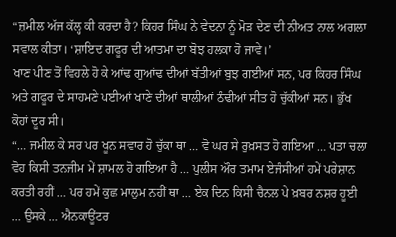“ਜ਼ਮੀਲ ਅੱਜ ਕੱਲ੍ਹ ਕੀ ਕਰਦਾ ਹੈ? ਕਿਹਰ ਸਿੰਘ ਨੇ ਵੇਦਨਾ ਨੂੰ ਮੋੜ ਦੇਣ ਦੀ ਨੀਅਤ ਨਾਲ ਅਗਲਾ ਸਵਾਲ ਕੀਤਾ। ‘ਸ਼ਾਇਦ ਗਫੂਰ ਦੀ ਆਤਮਾ ਦਾ ਬੋਝ ਹਲਕਾ ਹੋ ਜਾਵੇ।’
ਖਾਣ ਪੀਣ ਤੋਂ ਵਿਹਲੇ ਹੋ ਕੇ ਆਂਢ ਗੁਆਂਢ ਦੀਆਂ ਬੱਤੀਆਂ ਬੁਝ ਗਈਆਂ ਸਨ, ਪਰ ਕਿਹਰ ਸਿੰਘ ਅਤੇ ਗਫੂਰ ਦੇ ਸਾਹਮਣੇ ਪਈਆਂ ਖਾਣੇ ਦੀਆਂ ਥਾਲੀਆਂ ਠੰਢੀਆਂ ਸੀਤ ਹੋ ਚੁੱਕੀਆਂ ਸਨ। ਭੁੱਖ ਕੋਹਾਂ ਦੂਰ ਸੀ।
“… ਜਮੀਲ ਕੇ ਸਰ ਪਰ ਖੂਨ ਸਵਾਰ ਹੋ ਚੁੱਕਾ ਥਾ … ਵੋ ਘਰ ਸੇ ਰੁਖ਼ਸਤ ਹੋ ਗਇਆ … ਪਤਾ ਚਲਾ ਵੋਹ ਕਿਸੀ ਤਨਜੀਮ ਮੇਂ ਸ਼ਾਮਲ ਹੋ ਗਇਆ ਹੈ … ਪੁਲੀਸ ਔਰ ਤਮਾਮ ਏਜੰਸੀਆਂ ਹਮੇਂ ਪਰੇਸ਼ਾਨ ਕਰਤੀ ਰਹੀਂ … ਪਰ ਹਮੇਂ ਕੁਛ ਮਾਲੁਮ ਨਹੀਂ ਥਾ … ਏਕ ਦਿਨ ਕਿਸੀ ਚੈਨਲ ਪੇ ਖ਼ਬਰ ਨਸ਼ਰ ਹੂਈ … ਉਸਕੇ … ਐਨਕਾਊਂਟਰ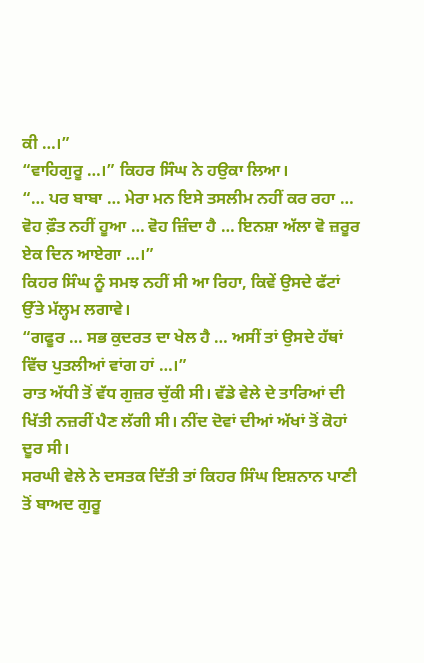ਕੀ …।”
“ਵਾਹਿਗੁਰੂ …।” ਕਿਹਰ ਸਿੰਘ ਨੇ ਹਉਕਾ ਲਿਆ।
“… ਪਰ ਬਾਬਾ … ਮੇਰਾ ਮਨ ਇਸੇ ਤਸਲੀਮ ਨਹੀਂ ਕਰ ਰਹਾ … ਵੋਹ ਫ਼ੌਤ ਨਹੀਂ ਹੂਆ … ਵੋਹ ਜ਼ਿੰਦਾ ਹੈ … ਇਨਸ਼ਾ ਅੱਲਾ ਵੋ ਜ਼ਰੂਰ ਏਕ ਦਿਨ ਆਏਗਾ …।”
ਕਿਹਰ ਸਿੰਘ ਨੂੰ ਸਮਝ ਨਹੀਂ ਸੀ ਆ ਰਿਹਾ, ਕਿਵੇਂ ਉਸਦੇ ਫੱਟਾਂ ਉੱਤੇ ਮੱਲ੍ਹਮ ਲਗਾਵੇ।
“ਗਫੂਰ … ਸਭ ਕੁਦਰਤ ਦਾ ਖੇਲ ਹੈ … ਅਸੀਂ ਤਾਂ ਉਸਦੇ ਹੱਥਾਂ ਵਿੱਚ ਪੁਤਲੀਆਂ ਵਾਂਗ ਹਾਂ …।”
ਰਾਤ ਅੱਧੀ ਤੋਂ ਵੱਧ ਗੁਜ਼ਰ ਚੁੱਕੀ ਸੀ। ਵੱਡੇ ਵੇਲੇ ਦੇ ਤਾਰਿਆਂ ਦੀ ਖਿੱਤੀ ਨਜ਼ਰੀਂ ਪੈਣ ਲੱਗੀ ਸੀ। ਨੀਂਦ ਦੋਵਾਂ ਦੀਆਂ ਅੱਖਾਂ ਤੋਂ ਕੋਹਾਂ ਦੂਰ ਸੀ।
ਸਰਘੀ ਵੇਲੇ ਨੇ ਦਸਤਕ ਦਿੱਤੀ ਤਾਂ ਕਿਹਰ ਸਿੰਘ ਇਸ਼ਨਾਨ ਪਾਣੀ ਤੋਂ ਬਾਅਦ ਗੁਰੂ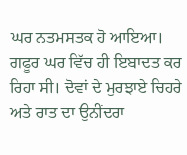ਘਰ ਨਤਮਸਤਕ ਹੋ ਆਇਆ। ਗਫੂਰ ਘਰ ਵਿੱਚ ਹੀ ਇਬਾਦਤ ਕਰ ਰਿਹਾ ਸੀ। ਦੋਵਾਂ ਦੇ ਮੁਰਝਾਏ ਚਿਹਰੇ ਅਤੇ ਰਾਤ ਦਾ ਉਨੀਂਦਰਾ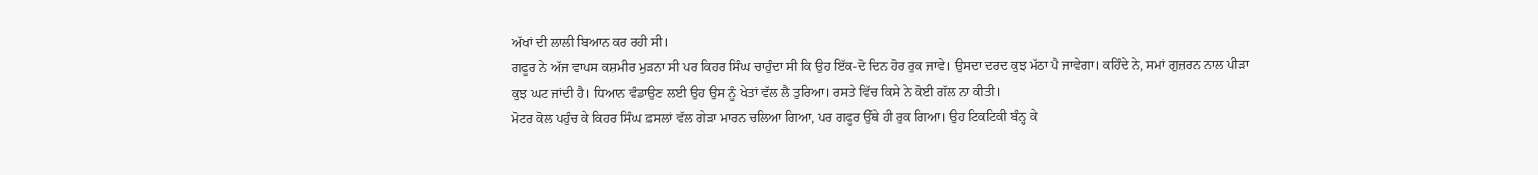ਅੱਖਾਂ ਦੀ ਲਾਲੀ ਬਿਆਨ ਕਰ ਰਹੀ ਸੀ।
ਗਫੂਰ ਨੇ ਅੱਜ ਵਾਪਸ ਕਸ਼ਮੀਰ ਮੁੜਨਾ ਸੀ ਪਰ ਕਿਹਰ ਸਿੰਘ ਚਾਹੁੰਦਾ ਸੀ ਕਿ ਉਹ ਇੱਕ-ਦੋ ਦਿਨ ਹੋਰ ਰੁਕ ਜਾਵੇ। ਉਸਦਾ ਦਰਦ ਕੁਝ ਮੱਠਾ ਪੈ ਜਾਵੇਗਾ। ਕਹਿੰਦੇ ਨੇ, ਸਮਾਂ ਗੁਜ਼ਰਨ ਨਾਲ ਪੀੜਾ ਕੁਝ ਘਟ ਜਾਂਦੀ ਹੈ। ਧਿਆਨ ਵੰਡਾਉਣ ਲਈ ਉਹ ਉਸ ਨੂੰ ਖੇਤਾਂ ਵੱਲ ਲੈ ਤੁਰਿਆ। ਰਸਤੇ ਵਿੱਚ ਕਿਸੇ ਨੇ ਕੋਈ ਗੱਲ ਨਾ ਕੀਤੀ।
ਮੋਟਰ ਕੋਲ ਪਹੁੰਚ ਕੇ ਕਿਹਰ ਸਿੰਘ ਫ਼ਸਲਾਂ ਵੱਲ ਗੇੜਾ ਮਾਰਨ ਚਲਿਆ ਗਿਆ, ਪਰ ਗਫੂਰ ਉੱਥੇ ਹੀ ਰੁਕ ਗਿਆ। ਉਹ ਟਿਕਟਿਕੀ ਬੰਨ੍ਹ ਕੇ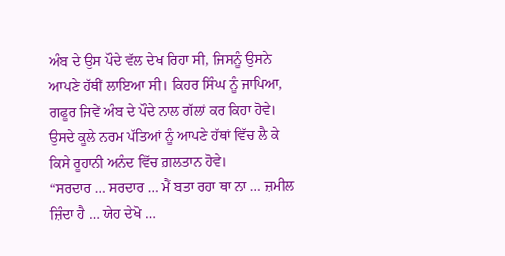ਅੰਬ ਦੇ ਉਸ ਪੌਦੇ ਵੱਲ ਦੇਖ ਰਿਹਾ ਸੀ, ਜਿਸਨੂੰ ਉਸਨੇ ਆਪਣੇ ਹੱਥੀਂ ਲਾਇਆ ਸੀ। ਕਿਹਰ ਸਿੰਘ ਨੂੰ ਜਾਪਿਆ, ਗਫੂਰ ਜਿਵੇਂ ਅੰਬ ਦੇ ਪੌਦੇ ਨਾਲ ਗੱਲਾਂ ਕਰ ਕਿਹਾ ਹੋਵੇ। ਉਸਦੇ ਕੂਲੇ ਨਰਮ ਪੱਤਿਆਂ ਨੂੰ ਆਪਣੇ ਹੱਥਾਂ ਵਿੱਚ ਲੈ ਕੇ ਕਿਸੇ ਰੂਹਾਨੀ ਅਨੰਦ ਵਿੱਚ ਗ਼ਲਤਾਨ ਹੋਵੇ।
“ਸਰਦਾਰ … ਸਰਦਾਰ … ਮੈਂ ਬਤਾ ਰਹਾ ਥਾ ਨਾ … ਜ਼ਮੀਲ ਜ਼ਿੰਦਾ ਹੈ … ਯੇਹ ਦੇਖੋ …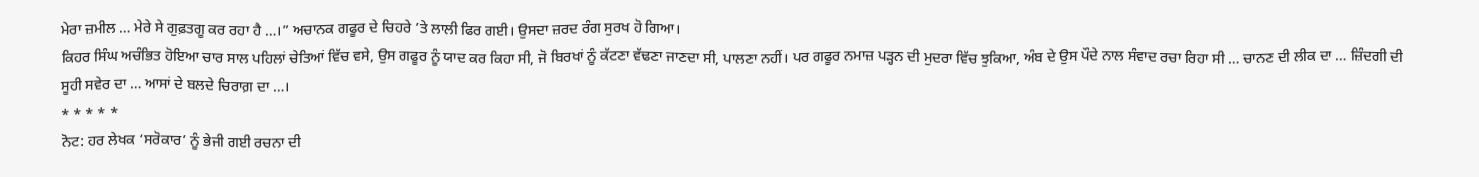ਮੇਰਾ ਜ਼ਮੀਲ … ਮੇਰੇ ਸੇ ਗੁਫ਼ਤਗੂ ਕਰ ਰਹਾ ਹੈ …।” ਅਚਾਨਕ ਗਫੂਰ ਦੇ ਚਿਹਰੇ ’ਤੇ ਲਾਲੀ ਫਿਰ ਗਈ। ਉਸਦਾ ਜ਼ਰਦ ਰੰਗ ਸੁਰਖ ਹੋ ਗਿਆ।
ਕਿਹਰ ਸਿੰਘ ਅਚੰਭਿਤ ਹੋਇਆ ਚਾਰ ਸਾਲ ਪਹਿਲਾਂ ਚੇਤਿਆਂ ਵਿੱਚ ਵਸੇ, ਉਸ ਗਫੂਰ ਨੂੰ ਯਾਦ ਕਰ ਕਿਹਾ ਸੀ, ਜੋ ਬਿਰਖਾਂ ਨੂੰ ਕੱਟਣਾ ਵੱਢਣਾ ਜਾਣਦਾ ਸੀ, ਪਾਲਣਾ ਨਹੀਂ। ਪਰ ਗਫੂਰ ਨਮਾਜ਼ ਪੜ੍ਹਨ ਦੀ ਮੁਦਰਾ ਵਿੱਚ ਝੁਕਿਆ, ਅੰਬ ਦੇ ਉਸ ਪੌਦੇ ਨਾਲ ਸੰਵਾਦ ਰਚਾ ਰਿਹਾ ਸੀ … ਚਾਨਣ ਦੀ ਲੀਕ ਦਾ … ਜ਼ਿੰਦਗੀ ਦੀ ਸੂਹੀ ਸਵੇਰ ਦਾ … ਆਸਾਂ ਦੇ ਬਲਦੇ ਚਿਰਾਗ਼ ਦਾ …।
* * * * *
ਨੋਟ: ਹਰ ਲੇਖਕ ‘ਸਰੋਕਾਰ’ ਨੂੰ ਭੇਜੀ ਗਈ ਰਚਨਾ ਦੀ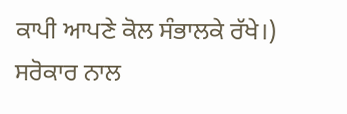ਕਾਪੀ ਆਪਣੇ ਕੋਲ ਸੰਭਾਲਕੇ ਰੱਖੇ।)
ਸਰੋਕਾਰ ਨਾਲ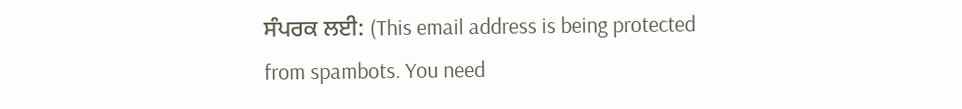ਸੰਪਰਕ ਲਈ: (This email address is being protected from spambots. You need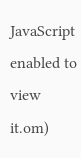JavaScript enabled to view it.om)